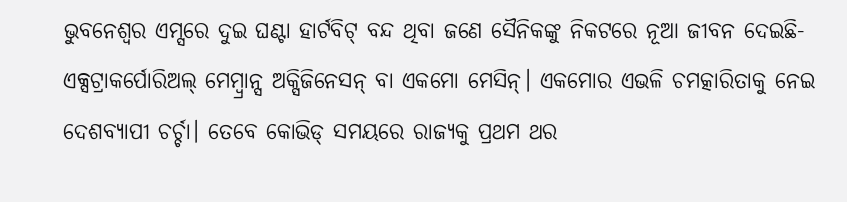ଭୁବନେଶ୍ୱର ଏମ୍ସରେ ଦୁଇ ଘଣ୍ଟା ହାର୍ଟବିଟ୍ ବନ୍ଦ ଥିବା ଜଣେ ସୈନିକଙ୍କୁ ନିକଟରେ ନୂଆ ଜୀବନ ଦେଇଛି- ଏକ୍ସଟ୍ରାକର୍ପୋରିଅଲ୍ ମେମ୍ବ୍ରାନ୍ସ ଅକ୍ସିଜିନେସନ୍ ବା ଏକମୋ ମେସିନ୍। ଏକମୋର ଏଭଳି ଚମତ୍କାରିତାକୁ ନେଇ ଦେଶବ୍ୟାପୀ ଚର୍ଚ୍ଚା। ତେବେ କୋଭିଡ୍ ସମୟରେ ରାଜ୍ୟକୁ ପ୍ରଥମ ଥର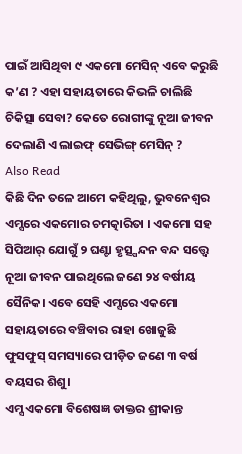ପାଇଁ ଆସିଥିବା ୯ ଏକମୋ ମେସିନ୍ ଏବେ କରୁଛି କ’ଣ ? ଏହା ସହାୟତାରେ କିଭଳି ଚାଲିଛି ଚିକିତ୍ସା ସେବା? କେତେ ରୋଗୀଙ୍କୁ ନୂଆ ଜୀବନ ଦେଲାଣି ଏ ଲାଇଫ୍ ସେଭିଙ୍ଗ୍ ମେସିନ୍ ?
Also Read
କିଛି ଦିନ ତଳେ ଆମେ କହିଥିଲୁ, ଭୁବନେଶ୍ୱର ଏମ୍ସରେ ଏକମୋର ଚମତ୍କାରିତା । ଏକମୋ ସହ ସିପିଆର୍ ଯୋଗୁଁ ୨ ଘଣ୍ଟା ହୃତ୍ସ୍ପନ୍ଦନ ବନ୍ଦ ସତ୍ତ୍ୱେ ନୂଆ ଜୀବନ ପାଇଥିଲେ ଜଣେ ୨୪ ବର୍ଷୀୟ ସୈନିକ। ଏବେ ସେହି ଏମ୍ସରେ ଏକମୋ ସହାୟତାରେ ବଞ୍ଚିବାର ରାହା ଖୋଜୁଛି ଫୁସଫୁସ୍ ସମସ୍ୟାରେ ପୀଡ଼ିତ ଜଣେ ୩ ବର୍ଷ ବୟସର ଶିଶୁ।
ଏମ୍ସ ଏକମୋ ବିଶେଷଜ୍ଞ ଡାକ୍ତର ଶ୍ରୀକାନ୍ତ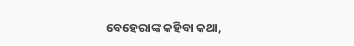ବେହେରାଙ୍କ କହିବା କଥା,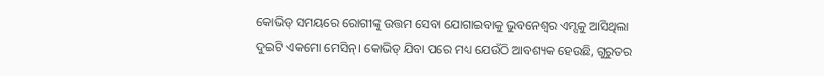କୋଭିଡ୍ ସମୟରେ ରୋଗୀଙ୍କୁ ଉତ୍ତମ ସେବା ଯୋଗାଇବାକୁ ଭୁବନେଶ୍ୱର ଏମ୍ସକୁ ଆସିଥିଲା ଦୁଇଟି ଏକମୋ ମେସିନ୍। କୋଭିଡ୍ ଯିବା ପରେ ମଧ୍ୟ ଯେଉଁଠି ଆବଶ୍ୟକ ହେଉଛି, ଗୁରୁତର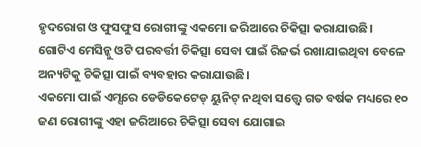ହୃଦରୋଗ ଓ ଫୁସଫୁସ ରୋଗୀଙ୍କୁ ଏକମୋ ଜରିଆରେ ଚିକିତ୍ସା କରାଯାଉଛି। ଗୋଟିଏ ମେସିନ୍କୁ ଓଟି ପରବର୍ତ୍ତୀ ଚିକିତ୍ସା ସେବା ପାଇଁ ରିଜର୍ଭ ରଖାଯାଇଥିବା ବେଳେ ଅନ୍ୟଟିକୁ ଚିକିତ୍ସା ପାଇଁ ବ୍ୟବହାର କରାଯାଉଛି।
ଏକମୋ ପାଇଁ ଏମ୍ସରେ ଡେଡିକେଟେଡ୍ ୟୁନିଟ୍ ନଥିବା ସତ୍ତ୍ବେ ଗତ ବର୍ଷକ ମଧ୍ୟରେ ୧୦ ଜଣ ରୋଗୀଙ୍କୁ ଏହା ଜରିଆରେ ଚିକିତ୍ସା ସେବା ଯୋଗାଇ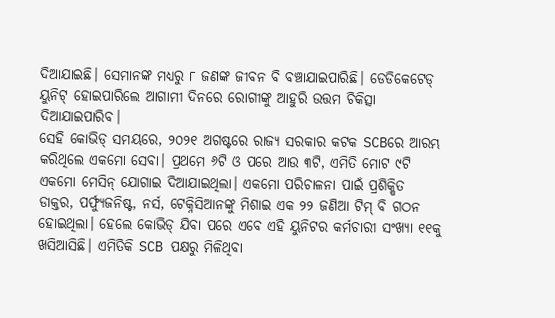ଦିଆଯାଇଛି। ସେମାନଙ୍କ ମଧ୍ୟରୁ ୮ ଜଣଙ୍କ ଜୀବନ ବି ବଞ୍ଚାଯାଇପାରିଛି। ଡେଡିକେଟେଡ୍ ୟୁନିଟ୍ ହୋଇପାରିଲେ ଆଗାମୀ ଦିନରେ ରୋଗୀଙ୍କୁ ଆହୁରି ଉତ୍ତମ ଚିକିତ୍ସା ଦିଆଯାଇପାରିବ।
ସେହି କୋଭିଡ୍ ସମୟରେ, ୨୦୨୧ ଅଗଷ୍ଟରେ ରାଜ୍ୟ ସରକାର କଟକ SCBରେ ଆରମ୍ଭ କରିଥିଲେ ଏକମୋ ସେବା। ପ୍ରଥମେ ୬ଟି ଓ ପରେ ଆଉ ୩ଟି, ଏମିତି ମୋଟ ୯ଟି ଏକମୋ ମେସିନ୍ ଯୋଗାଇ ଦିଆଯାଇଥିଲା। ଏକମୋ ପରିଚାଳନା ପାଇଁ ପ୍ରଶିକ୍ଷିତ ଡାକ୍ତର, ପର୍ଫ୍ୟୁଜନିଷ୍ଟ, ନର୍ସ, ଟେକ୍ନିସିଆନଙ୍କୁ ମିଶାଇ ଏକ ୨୨ ଜଣିଆ ଟିମ୍ ବି ଗଠନ ହୋଇଥିଲା। ହେଲେ କୋଭିଡ୍ ଯିବା ପରେ ଏବେ ଏହି ୟୁନିଟର କର୍ମଚାରୀ ସଂଖ୍ୟା ୧୧କୁ ଖସିଆସିଛି। ଏମିତିକି SCB ପକ୍ଷରୁ ମିଳିଥିବା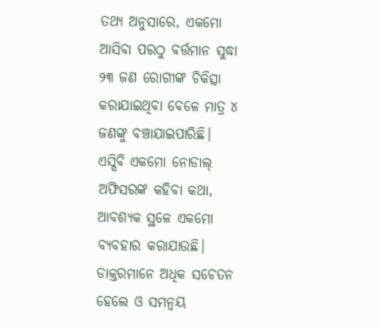ତଥ୍ୟ ଅନୁସାରେ, ଏକମୋ ଆସିବା ପରଠୁ ବର୍ତ୍ତମାନ ସୁଦ୍ଧା ୨୩ ଜଣ ରୋଗୀଙ୍କ ଚିକିତ୍ସା କରାଯାଇଥିବା ବେଳେ ମାତ୍ର ୪ ଜଣଙ୍କୁ ବଞ୍ଚାଯାଇପାରିଛି।
ଏସ୍ସିବି ଏକମୋ ନୋଡାଲ୍ ଅଫିସରଙ୍କ କହିବା କଥା, ଆବଶ୍ୟକ ସ୍ଥଳେ ଏକମୋ ବ୍ୟବହାର କରାଯାଉଛି। ଡାକ୍ତରମାନେ ଅଧିକ ସଚେତନ ହେଲେ ଓ ସମନ୍ୱୟ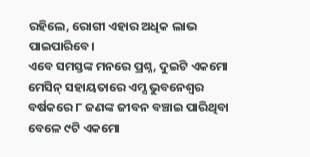ରହିଲେ, ରୋଗୀ ଏହାର ଅଧିକ ଲାଭ ପାଇପାରିବେ।
ଏବେ ସମସ୍ତଙ୍କ ମନରେ ପ୍ରଶ୍ନ, ଦୁଇଟି ଏକମୋ ମେସିନ୍ ସହାୟତାରେ ଏମ୍ସ ଭୁବନେଶ୍ୱର ବର୍ଷକରେ ୮ ଜଣଙ୍କ ଜୀବନ ବଞ୍ଚାଇ ପାରିଥିବା ବେଳେ ୯ଟି ଏକମୋ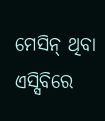ମେସିନ୍ ଥିବା ଏସ୍ସିବିରେ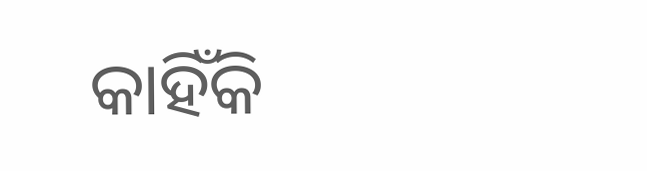କାହିଁକି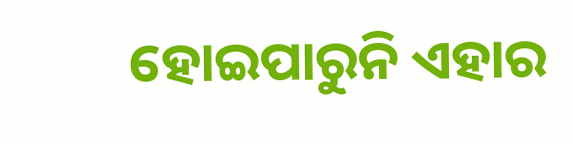ହୋଇପାରୁନି ଏହାର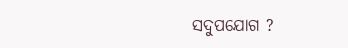ସଦୁପଯୋଗ ?